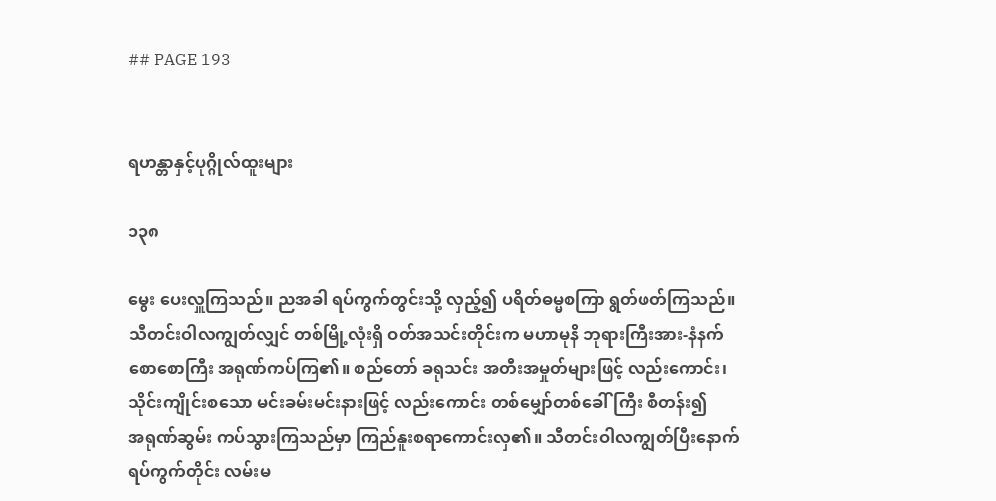## PAGE 193


ရဟန္တာနှင့်ပုဂ္ဂိုလ်ထူးများ

၁၃၈

မွေး ပေးလှူကြသည်။ ညအခါ ရပ်ကွက်တွင်းသို့ လှည့်၍ ပရိတ်ဓမ္မစကြာ ရွတ်ဖတ်ကြသည်။
သီတင်းဝါလကျွတ်လျှင် တစ်မြို့လုံးရှိ ဝတ်အသင်းတိုင်းက မဟာမုနိ ဘုရားကြီးအား-နံနက်
စောစောကြီး အရုဏ်ကပ်ကြ၏။ စည်တော် ခရုသင်း အတီးအမှုတ်များဖြင့် လည်းကောင်း၊
သိုင်းကျိုင်းစသော မင်းခမ်းမင်းနားဖြင့် လည်းကောင်း တစ်မျှော်တစ်ခေါ်ကြီး စီတန်း၍
အရုဏ်ဆွမ်း ကပ်သွားကြသည်မှာ ကြည်နူးစရာကောင်းလှ၏။ သီတင်းဝါလကျွတ်ပြီးနောက်
ရပ်ကွက်တိုင်း လမ်းမ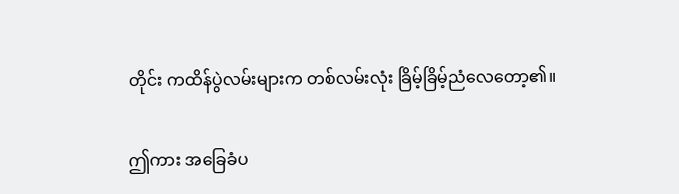တိုင်း ကထိန်ပွဲလမ်းများက တစ်လမ်းလုံး ခြိမ့်ခြိမ့်ညံလေတော့၏။

ဤကား အခြေခံပ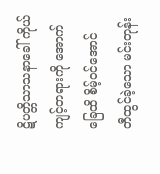ဋိပတ္တိသာသနာခေါ် ကိုယ်ကျင့်တရားကို အောက်ခြေထိ စိမ့်ဝင်အောင်
တီထွင်ခဲ့သော မင်းတုန်း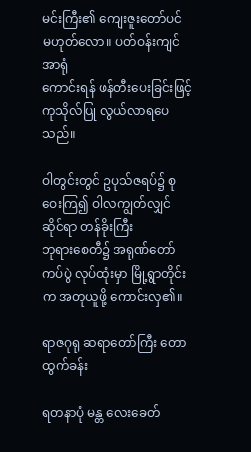မင်းကြီး၏ ကျေးဇူးတော်ပင် မဟုတ်လော။ ပတ်ဝန်းကျင် အာရုံ
ကောင်းရန် ဖန်တီးပေးခြင်းဖြင့် ကုသိုလ်ပြု လွယ်လာရပေသည်။

ဝါတွင်းတွင် ဥပုသ်ဇရပ်၌ စုဝေးကြ၍ ဝါလကျွတ်လျှင် ဆိုင်ရာ တန်ခိုးကြီး
ဘုရားစေတီ၌ အရုဏ်တော်ကပ်ပွဲ လုပ်ထုံးမှာ မြို့ရွာတိုင်းက အတုယူဖို့ ကောင်းလှ၏။

ရာဇဂုရု ဆရာတော်ကြီး တောထွက်ခန်း

ရတနာပုံ မန္တ လေးခေတ်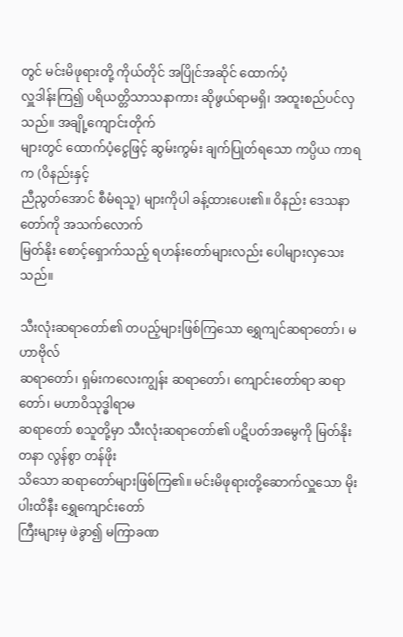တွင် မင်းမိဖုရားတို့ ကိုယ်တိုင် အပြိုင်အဆိုင် ထောက်ပံ့
လှူဒါန်းကြ၍ ပရိယတ္တိသာသနာကား ဆိုဖွယ်ရာမရှိ၊ အထူးစည်ပင်လှသည်။ အချို့ကျောင်းတိုက်
များတွင် ထောက်ပံ့ငွေဖြင့် ဆွမ်းကွမ်း ချက်ပြုတ်ရသော ကပ္ပိယ ကာရက (ဝိနည်းနှင့်
ညီညွတ်အောင် စီမံရသူ) များကိုပါ ခန့်ထားပေး၏။ ဝိနည်း ဒေသနာတော်ကို အသက်လောက်
မြတ်နိုး စောင့်ရှောက်သည့် ရဟန်းတော်များလည်း ပေါများလှသေးသည်။

သီးလုံးဆရာတော်၏ တပည့်များဖြစ်ကြသော ရွှေကျင်ဆရာတော်၊ မဟာဗိုလ်
ဆရာတော်၊ ရှမ်းကလေးကျွန်း ဆရာတော်၊ ကျောင်းတော်ရာ ဆရာတော်၊ မဟာဝိသုဒ္ဓါရာမ
ဆရာတော် စသူတို့မှာ သီးလုံးဆရာတော်၏ ပဋိပတ်အမွေကို မြတ်နိုးတနာ လွန်စွာ တန်ဖိုး
သိသော ဆရာတော်များဖြစ်ကြ၏။ မင်းမိဖုရားတို့ဆောက်လှူသော မိုးပါးထိနီး ရွှေကျောင်းတော်
ကြီးများမှ ဖဲခွာ၍ မကြာခဏ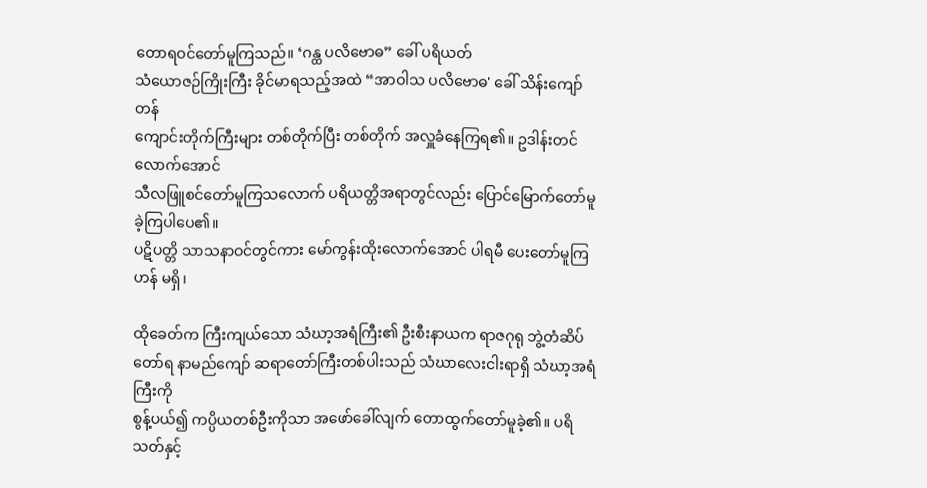တောရဝင်တော်မူကြသည်။ ‘ဂန္ထ ပလိဗောဓ” ခေါ် ပရိယတ်
သံယောဇဉ်ကြိုးကြီး ခိုင်မာရသည့်အထဲ “အာဝါသ ပလိဗောဓ' ခေါ် သိန်းကျော်တန်
ကျောင်းတိုက်ကြီးများ တစ်တိုက်ပြီး တစ်တိုက် အလှူခံနေကြရ၏။ ဥဒါန်းတင်လောက်အောင်
သီလဖြူစင်တော်မူကြသလောက် ပရိယတ္တိအရာတွင်လည်း ပြောင်မြောက်တော်မူခဲ့ကြပါပေ၏။
ပဋိပတ္တိ သာသနာဝင်တွင်ကား မော်ကွန်းထိုးလောက်အောင် ပါရမီ ပေးတော်မူကြဟန် မရှိ၊

ထိုခေတ်က ကြီးကျယ်သော သံဃာ့အရံကြီး၏ ဦးစီးနာယက ရာဇဂုရု ဘွဲ့တံဆိပ်
တော်ရ နာမည်ကျော် ဆရာတော်ကြီးတစ်ပါးသည် သံဃာလေးငါးရာရှိ သံဃာ့အရံကြီးကို
စွန့်ပယ်၍ ကပ္ပိယတစ်ဦးကိုသာ အဖော်ခေါ်လျက် တောထွက်တော်မူခဲ့၏။ ပရိသတ်နှင့်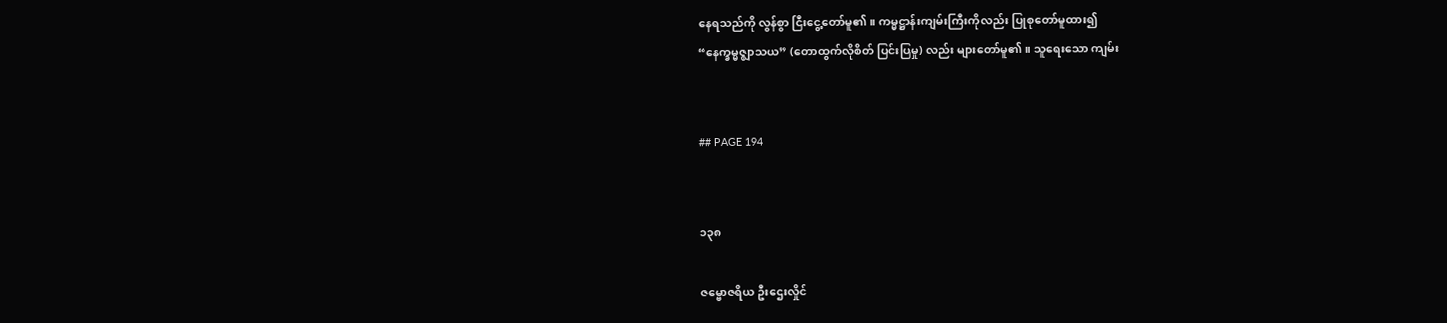နေရသည်ကို လွန်စွာ ငြီးငွေ့တော်မူ၏။ ကမ္မဋ္ဌာန်းကျမ်းကြီးကိုလည်း ပြုစုတော်မူထား၍
“နေက္ခမ္မဇ္ဈာသယ” (တောထွက်လိုစိတ် ပြင်းပြမှု) လည်း များတော်မူ၏။ သူရေးသော ကျမ်း


## PAGE 194


၁၃၈

ဇမ္ဗောဇရိယ ဦးဌေးလှိုင်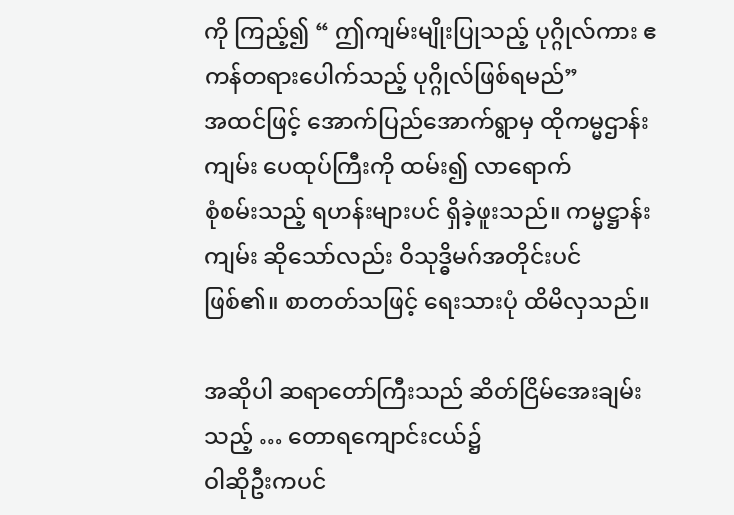ကို ကြည့်၍ “ ဤကျမ်းမျိုးပြုသည့် ပုဂ္ဂိုလ်ကား ဧကန်တရားပေါက်သည့် ပုဂ္ဂိုလ်ဖြစ်ရမည်”
အထင်ဖြင့် အောက်ပြည်အောက်ရွာမှ ထိုကမ္မဌာန်းကျမ်း ပေထုပ်ကြီးကို ထမ်း၍ လာရောက်
စုံစမ်းသည့် ရဟန်းများပင် ရှိခဲ့ဖူးသည်။ ကမ္မဋ္ဌာန်းကျမ်း ဆိုသော်လည်း ဝိသုဒ္ဓိမဂ်အတိုင်းပင်
ဖြစ်၏။ စာတတ်သဖြင့် ရေးသားပုံ ထိမိလှသည်။

အဆိုပါ ဆရာတော်ကြီးသည် ဆိတ်ငြိမ်အေးချမ်းသည့် … တောရကျောင်းငယ်၌
ဝါဆိုဦးကပင်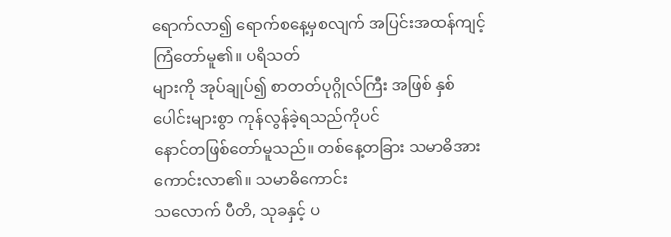ရောက်လာ၍ ရောက်စနေ့မှစလျက် အပြင်းအထန်ကျင့်ကြံတော်မူ၏။ ပရိသတ်
များကို အုပ်ချုပ်၍ စာတတ်ပုဂ္ဂိုလ်ကြီး အဖြစ် နှစ်ပေါင်းများစွာ ကုန်လွန်ခဲ့ရသည်ကိုပင်
နောင်တဖြစ်တော်မူသည်။ တစ်နေ့တခြား သမာဓိအား ကောင်းလာ၏။ သမာဓိကောင်း
သလောက် ပီတိ, သုခနှင့် ပ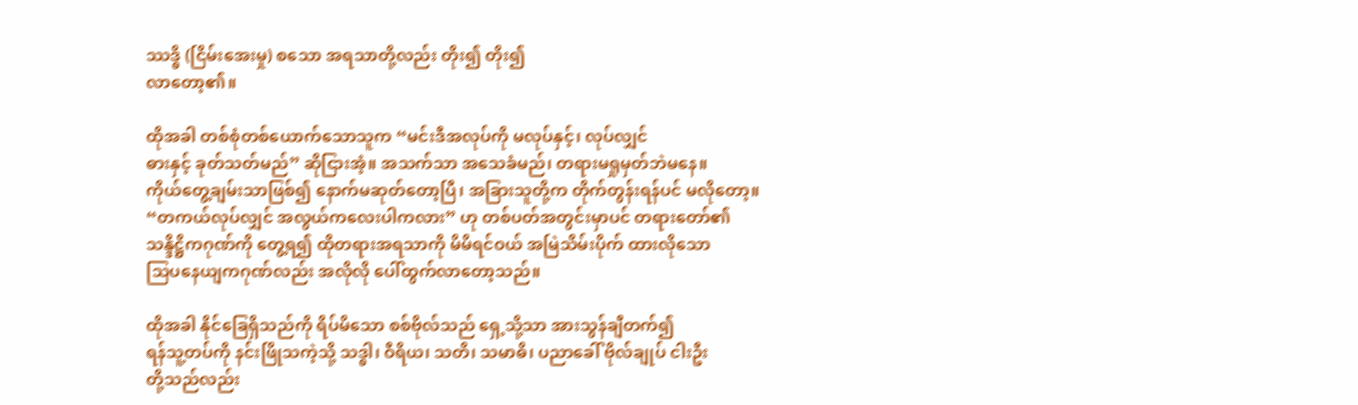ဿဒ္ဓိ (ငြိမ်းအေးမှု) စသော အရသာတို့လည်း တိုး၍ တိုး၍
လာတော့၏။

ထိုအခါ တစ်စုံတစ်ယောက်သောသူက “မင်းဒီအလုပ်ကို မလုပ်နှင့်၊ လုပ်လျှင်
ဓားနှင့် ခုတ်သတ်မည်” ဆိုငြားအံ့။ အသက်သာ အသေခံမည်၊ တရားမရှုမှတ်ဘဲမနေ။
ကိုယ်တွေ့ချမ်းသာဖြစ်၍ နောက်မဆုတ်တော့ပြီ၊ အခြားသူတို့က တိုက်တွန်းရန်ပင် မလိုတော့။
“တကယ်လုပ်လျှင် အလွယ်ကလေးပါကလား” ဟု တစ်ပတ်အတွင်းမှာပင် တရားတော်၏
သန္ဒိဋ္ဌိကဂုဏ်ကို တွေ့ရ၍ ထိုတရားအရသာကို မိမိရင်ဝယ် အမြဲသိမ်းပိုက် ထားလိုသော
သြပနေယျကဂုဏ်လည်း အလိုလို ပေါ်ထွက်လာတော့သည်။

ထိုအခါ နိုင်ခြေရှိသည်ကို ရိပ်မိသော စစ်ဗိုလ်သည် ရှေ့သို့သာ အားသွန်ချီတက်၍
ရန်သူ့တပ်ကို နင်းဖြိုသကဲ့သို့ သဒ္ဓါ၊ ဝီရိယ၊ သတိ၊ သမာဓိ၊ ပညာခေါ် ဗိုလ်ချုပ် ငါးဦး
တို့သည်လည်း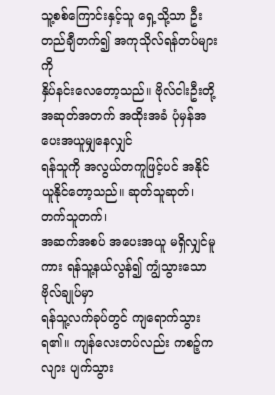သူ့စစ်ကြောင်းနှင့်သူ ရှေ့သို့သာ ဦးတည်ချီတက်၍ အကုသိုလ်ရန်တပ်များကို
နှိပ်နင်းလေတော့သည်။ ဗိုလ်ငါးဦးတို့ အဆုတ်အတက် အထိုးအခံ ပုံမှန်အပေးအယူမျှနေလျှင်
ရန်သူကို အလွယ်တကူဖြင့်ပင် အနိုင်ယူနိုင်တော့သည်။ ဆုတ်သူဆုတ်၊ တက်သူတက်၊
အဆက်အစပ် အပေးအယူ မရှိလျှင်မူကား ရန်သူ့နယ်လွန်၍ ကျွံသွားသော ဗိုလ်ချုပ်မှာ
ရန်သူ့လက်ခုပ်တွင် ကျရောက်သွားရ၏။ ကျန်လေးတပ်လည်း ကစဉ့်ကလျား ပျက်သွား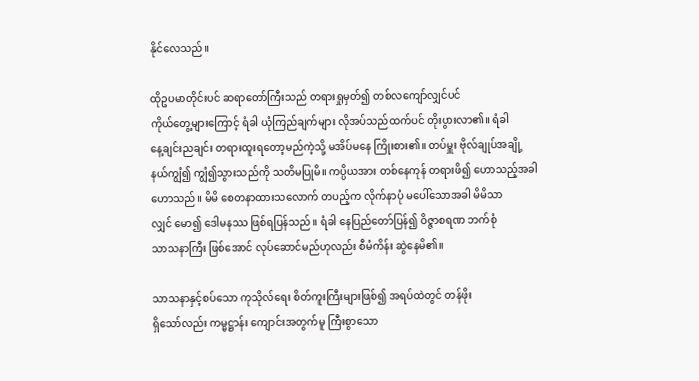နိုင်လေသည်။

ထိုဥပမာတိုင်းပင် ဆရာတော်ကြီးသည် တရားရှုမှတ်၍ တစ်လကျော်လျှင်ပင်
ကိုယ်တွေ့များကြောင့် ရံခါ ယုံကြည်ချက်များ လိုအပ်သည်ထက်ပင် တိုးပွားလာ၏။ ရံခါ
နေ့ချင်းညချင်း တရားထူးရတော့မည်ကဲ့သို့ မအိပ်မနေ ကြိုးစား၏။ တပ်မှူး ဗိုလ်ချုပ်အချို့
နယ်ကျွံ၍ ကျွံ၍သွားသည်ကို သတိမပြုမိ။ ကပ္ပိယအား တစ်နေကုန် တရားဖိ၍ ဟောသည့်အခါ
ဟောသည်။ မိမိ စေတနာထားသလောက် တပည့်က လိုက်နာပုံ မပေါ်သောအခါ မိမိသာ
လျှင် မော၍ ဒေါမနဿ ဖြစ်ရပြန်သည်။ ရံခါ နေပြည်တော်ပြန်၍ ဝိဇ္ဇာစရဏ ဘက်စုံ
သာသနာကြီး ဖြစ်အောင် လုပ်ဆောင်မည်ဟုလည်း စီမံကိန်း ဆွဲနေမိ၏။

သာသနာနှင့်စပ်သော ကုသိုလ်ရေး စိတ်ကူးကြီးများဖြစ်၍ အရပ်ထဲတွင် တန်ဖိုး
ရှိသော်လည်း ကမ္မဋ္ဌာန်း ကျောင်းအတွက်မူ ကြီးစွာသော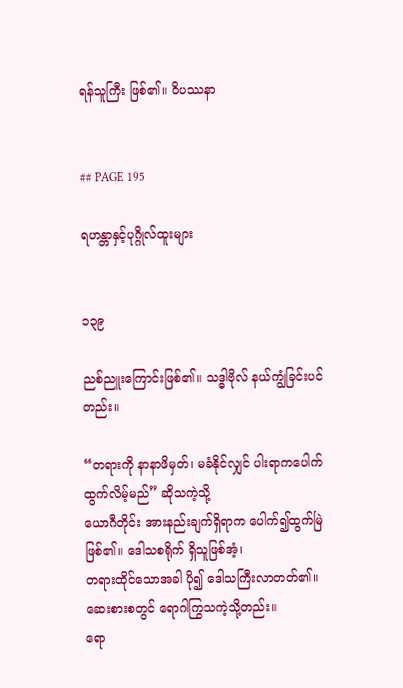ရန်သူကြီး ဖြစ်၏။ ဝိပဿနာ


## PAGE 195

ရဟန္တာနှင့်ပုဂ္ဂိုလ်ထူးများ


၁၃၉

ညစ်ညူးကြောင်းဖြစ်၏။ သဒ္ဓါဗိုလ် နယ်ကျွံခြင်းပင်တည်း။

“တရားကို နာနာဖိမှတ်၊ မခံနိုင်လျှင် ပါးရာကပေါက်ထွက်လိမ့်မည်” ဆိုသကဲ့သို့
ယောဂီတိုင်း အားနည်းချက်ရှိရာက ပေါက်၍ထွက်မြဲဖြစ်၏။ ဒေါသစရိုက် ရှိသူဖြစ်အံ့၊
တရားထိုင်သောအခါ ပို၍ ဒေါသကြီးလာတတ်၏။ ဆေးစားစတွင် ရောဂါကြွသကဲ့သို့တည်း။
ရော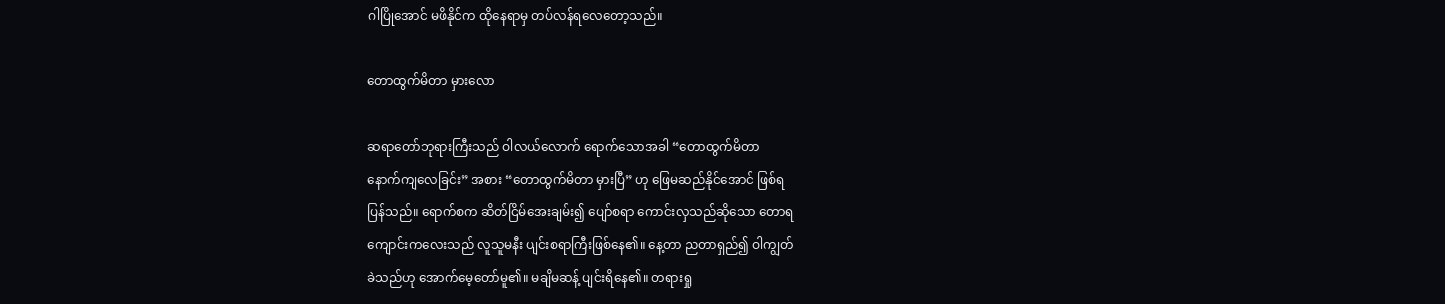ဂါပြိုအောင် မဖိနိုင်က ထိုနေရာမှ တပ်လန်ရလေတော့သည်။

တောထွက်မိတာ မှားလော

ဆရာတော်ဘုရားကြီးသည် ဝါလယ်လောက် ရောက်သောအခါ “တောထွက်မိတာ
နောက်ကျလေခြင်း” အစား “တောထွက်မိတာ မှားပြီ” ဟု ဖြေမဆည်နိုင်အောင် ဖြစ်ရ
ပြန်သည်။ ရောက်စက ဆိတ်ငြိမ်အေးချမ်း၍ ပျော်စရာ ကောင်းလှသည်ဆိုသော တောရ
ကျောင်းကလေးသည် လူသူမနီး ပျင်းစရာကြီးဖြစ်နေ၏။ နေ့တာ ညတာရှည်၍ ဝါကျွတ်
ခဲသည်ဟု အောက်မေ့တော်မူ၏။ မချိမဆန့် ပျင်းရိနေ၏။ တရားရှု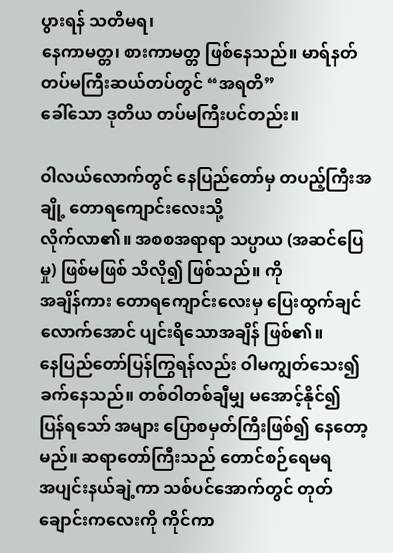ပွားရန် သတိမရ၊
နေကာမတ္တ၊ စားကာမတ္တ ဖြစ်နေသည်။ မာရ်နတ် တပ်မကြီးဆယ်တပ်တွင် “အရတိ”
ခေါ်သော ဒုတိယ တပ်မကြီးပင်တည်း။

ဝါလယ်လောက်တွင် နေပြည်တော်မှ တပည့်ကြီးအချို့ တောရကျောင်းလေးသို့
လိုက်လာ၏။ အစစအရာရာ သပ္ပာယ (အဆင်ပြေမှု) ဖြစ်မဖြစ် သိလို၍ ဖြစ်သည်။ ကို
အချိန်ကား တောရကျောင်းလေးမှ ပြေးထွက်ချင်လောက်အောင် ပျင်းရိသောအချိန် ဖြစ်၏။
နေပြည်တော်ပြန်ကြွရန်လည်း ဝါမကျွတ်သေး၍ ခက်နေသည်။ တစ်ဝါတစ်ချီမျှ မအောင့်နိုင်၍
ပြန်ရသော် အများ ပြောစမှတ်ကြီးဖြစ်၍ နေတော့မည်။ ဆရာတော်ကြီးသည် တောင်စဉ်ရေမရ
အပျင်းနယ်ချဲ့ကာ သစ်ပင်အောက်တွင် တုတ်ချောင်းကလေးကို ကိုင်ကာ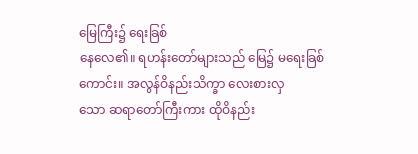မြေကြီး၌ ရေးခြစ်
နေလေ၏။ ရဟန်းတော်များသည် မြေ၌ မရေးခြစ်ကောင်း။ အလွန်ဝိနည်းသိက္ခာ လေးစားလှ
သော ဆရာတော်ကြီးကား ထိုဝိနည်း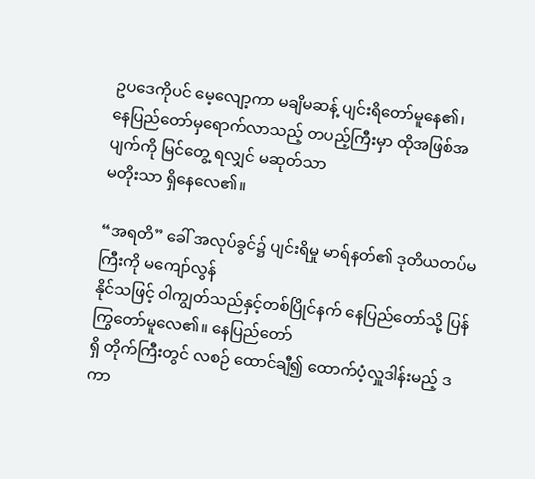ဥပဒေကိုပင် မေ့လျော့ကာ မချိမဆန့် ပျင်းရိတော်မူနေ၏၊
နေပြည်တော်မှရောက်လာသည့် တပည့်ကြီးမှာ ထိုအဖြစ်အပျက်ကို မြင်တွေ့ ရလျှင် မဆုတ်သာ
မတိုးသာ ရှိနေလေ၏။

“အရတိ” ခေါ် အလုပ်ခွင်၌ ပျင်းရိမှု မာရ်နတ်၏ ဒုတိယတပ်မကြီးကို မကျော်လွန်
နိုင်သဖြင့် ဝါကျွတ်သည်နှင့်တစ်ပြိုင်နက် နေပြည်တော်သို့ ပြန်ကြွတော်မူလေ၏။ နေပြည်တော်
ရှိ တိုက်ကြီးတွင် လစဉ် ထောင်ချီ၍ ထောက်ပံ့လှူဒါန်းမည့် ဒကာ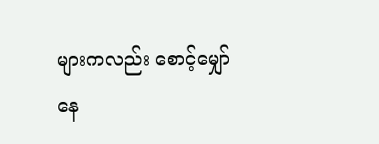များကလည်း စောင့်မျှော်
နေ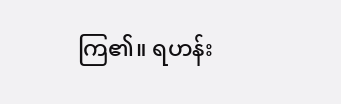ကြ၏။ ရဟန်း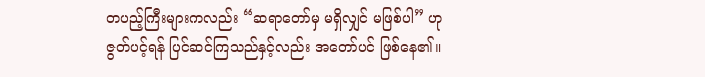တပည့်ကြီးများကလည်း “ဆရာတော်မှ မရှိလျှင် မဖြစ်ပါ” ဟု
ဇွတ်ပင့်ရန် ပြင်ဆင်ကြသည်နှင့်လည်း အတော်ပင် ဖြစ်နေ၏။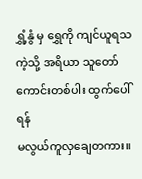ရွှံ့နွံ မှ ရွှေကို ကျင်ယူရသကဲ့သို့ အရိယာ သူတော်ကောင်းတစ်ပါး ထွက်ပေါ်ရန်
မလွယ်ကူလှချေတကား။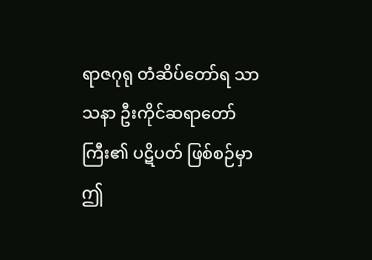ရာဇဂုရု တံဆိပ်တော်ရ သာသနာ ဦးကိုင်ဆရာတော်ကြီး၏ ပဋိပတ် ဖြစ်စဉ်မှာ ဤ